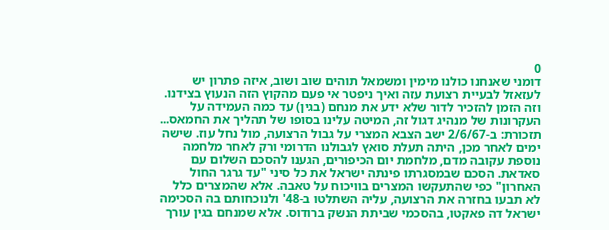0
דומני שאנחנו כולנו מימין ומשמאל תוהים שוב ושוב, איזה פתרון יש לעזאזל לבעיית רצועת עזה ואיך ניפטר אי פעם מהקוץ הזה הנעוץ בצידנו. וזה הזמן להזכיר לדור שלא ידע את מנחם (בגין) עד כמה העמידה על העקרונות של מנהיג דגול זה, המיטה עלינו בסופו של תהליך את החמאס... תזכורת: ב-2/6/67 ישב הצבא המצרי על גבול הרצועה, מול נחל עוז. שישה ימים לאחר מכן, היתה תעלת סואץ לגבולנו הדרומי ורק לאחר מלחמה נוספת עקובה מדם, מלחמת יום הכיפורים, הגענו להסכם השלום עם סאדאת. הסכם שבמסגרתו פינתה ישראל את כל סיני "עד גרגר החול האחרון" כפי שהתעקשו המצרים בוויכוח על טאבה. אלא שהמצרים כלל לא תבעו בחזרה את הרצועה, עליה השתלטו ב-48' ולנוכחותם בה הסכימה ישראל דה פאקטו, בהסכמי שביתת הנשק ברודוס. אלא שמנחם בגין עורך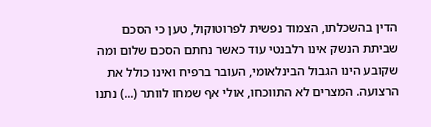הדין בהשכלתו, הצמוד נפשית לפרוטוקול, טען כי הסכם שביתת הנשק אינו רלבנטי עוד כאשר נחתם הסכם שלום ומה שקובע הינו הגבול הבינלאומי, העובר ברפיח ואינו כולל את הרצועה. המצרים לא התווכחו, אולי אף שמחו לוותר (...) נתנו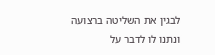לבגין את השליטה ברצועה ונתנו לו לדבר על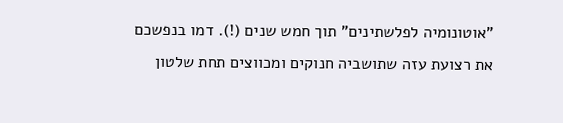"אוטונומיה לפלשתינים" תוך חמש שנים (!). דמו בנפשכם את רצועת עזה שתושביה חנוקים ומכווצים תחת שלטון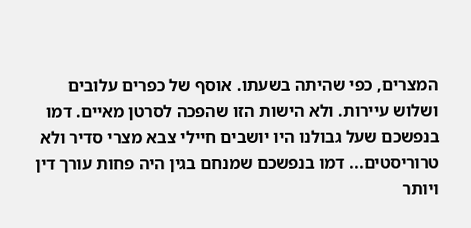המצרים, כפי שהיתה בשעתו. אוסף של כפרים עלובים ושלוש עיירות. ולא הישות הזו שהפכה לסרטן מאיים. דמו בנפשכם שעל גבולנו היו יושבים חיילי צבא מצרי סדיר ולא טרוריסטים... דמו בנפשכם שמנחם בגין היה פחות עורך דין ויותר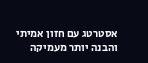אסטרטג עם חזון אמיתי והבנה יותר מעמיקה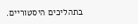בתהליכים היסטוריים.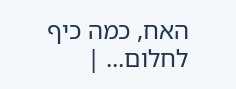האח, כמה כיף לחלום... |